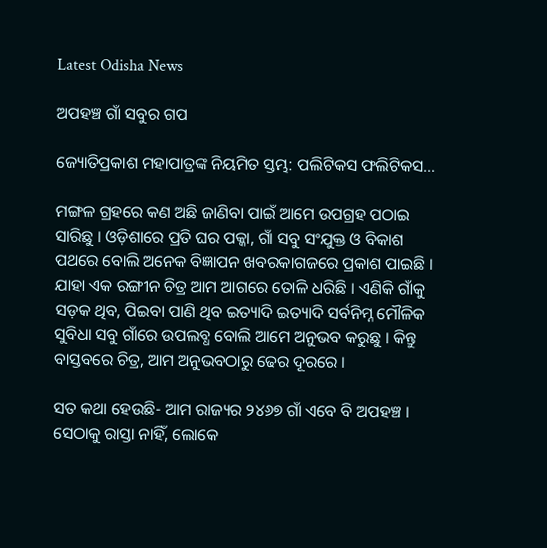Latest Odisha News

ଅପହଞ୍ଚ ଗାଁ ସବୁର ଗପ

ଜ୍ୟୋତିପ୍ରକାଶ ମହାପାତ୍ରଙ୍କ ନିୟମିତ ସ୍ତମ୍ଭ: ପଲିଟିକସ ଫଲିଟିକସ…

ମଙ୍ଗଳ ଗ୍ରହରେ କଣ ଅଛି ଜାଣିବା ପାଇଁ ଆମେ ଉପଗ୍ରହ ପଠାଇ ସାରିଛୁ । ଓଡ଼ିଶାରେ ପ୍ରତି ଘର ପକ୍କା, ଗାଁ ସବୁ ସଂଯୁକ୍ତ ଓ ବିକାଶ ପଥରେ ବୋଲି ଅନେକ ବିଜ୍ଞାପନ ଖବରକାଗଜରେ ପ୍ରକାଶ ପାଇଛି । ଯାହା ଏକ ରଙ୍ଗୀନ ଚିତ୍ର ଆମ ଆଗରେ ତୋଳି ଧରିଛି । ଏଣିକି ଗାଁକୁ ସଡ଼କ ଥିବ, ପିଇବା ପାଣି ଥିବ ଇତ୍ୟାଦି ଇତ୍ୟାଦି ସର୍ବନିମ୍ନ ମୌଳିକ ସୁବିଧା ସବୁ ଗାଁରେ ଉପଲବ୍ଧ ବୋଲି ଆମେ ଅନୁଭବ କରୁଛୁ । କିନ୍ତୁ ବାସ୍ତବରେ ଚିତ୍ର, ଆମ ଅନୁଭବଠାରୁ ଢେର ଦୂରରେ ।

ସତ କଥା ହେଉଛି- ଆମ ରାଜ୍ୟର ୨୪୬୭ ଗାଁ ଏବେ ବି ଅପହଞ୍ଚ । ସେଠାକୁ ରାସ୍ତା ନାହିଁ, ଲୋକେ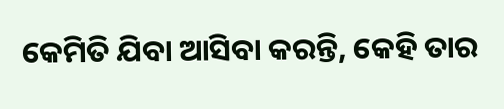କେମିତି ଯିବା ଆସିବା କରନ୍ତି, କେହି ତାର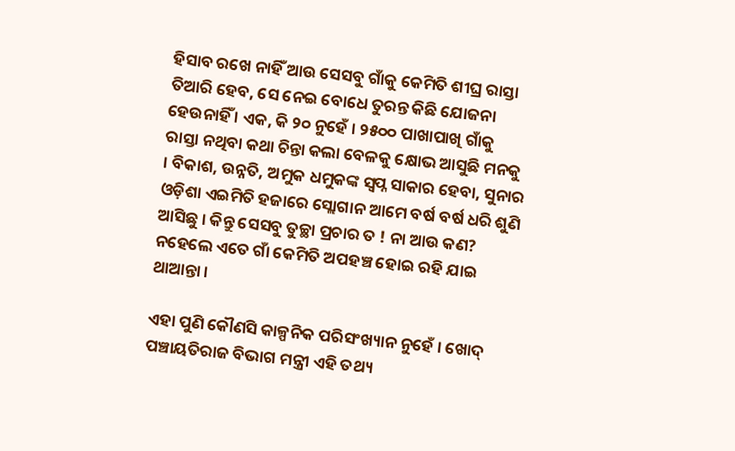ହିସାବ ରଖେ ନାହିଁ ଆଉ ସେସବୁ ଗାଁକୁ କେମିତି ଶୀଘ୍ର ରାସ୍ତା ତିଆରି ହେବ, ସେ ନେଇ ବୋଧେ ତୁରନ୍ତ କିଛି ଯୋଜନା ହେଉନାହିଁ । ଏକ, କି ୨୦ ନୁହେଁ । ୨୫୦୦ ପାଖାପାଖି ଗାଁକୁ ରାସ୍ତା ନଥିବା କଥା ଚିନ୍ତା କଲା ବେଳକୁ କ୍ଷୋଭ ଆସୁଛି ମନକୁ । ବିକାଶ, ଉନ୍ନତି, ଅମୁକ ଧମୁକଙ୍କ ସ୍ୱପ୍ନ ସାକାର ହେବା, ସୁନାର ଓଡ଼ିଶା ଏଇମିତି ହଜାରେ ସ୍ଲୋଗାନ ଆମେ ବର୍ଷ ବର୍ଷ ଧରି ଶୁଣି ଆସିଛୁ । କିନ୍ତୁ ସେସବୁ ତୁଚ୍ଛା ପ୍ରଚାର ତ ! ନା ଆଉ କଣ? ନହେଲେ ଏତେ ଗାଁ କେମିତି ଅପହଞ୍ଚ ହୋଇ ରହି ଯାଇ ଥାଆନ୍ତା ।

ଏହା ପୁଣି କୌଣସି କାଳ୍ପନିକ ପରିସଂଖ୍ୟାନ ନୁହେଁ । ଖୋଦ୍‍ ପଞ୍ଚାୟତିରାଜ ବିଭାଗ ମନ୍ତ୍ରୀ ଏହି ତଥ୍ୟ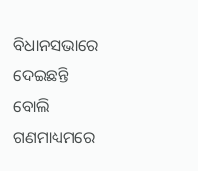ବିଧାନସଭାରେ ଦେଇଛନ୍ତି ବୋଲି ଗଣମାଧ୍ୟମରେ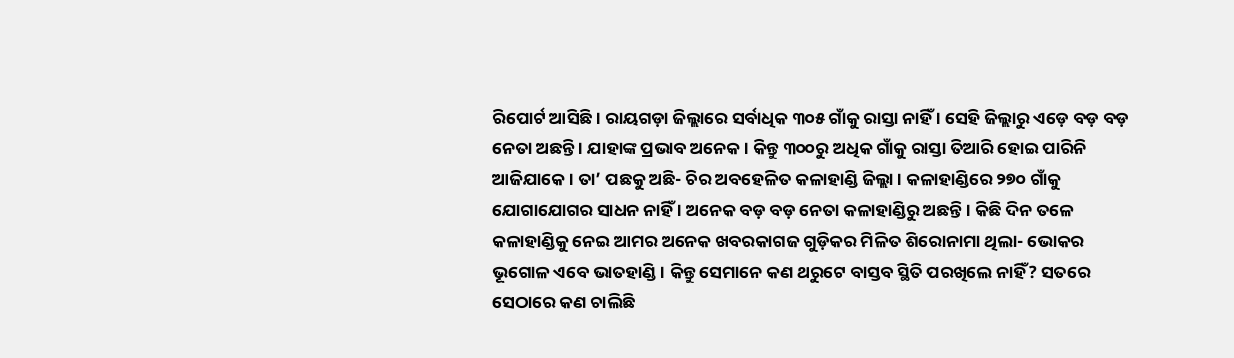ରିପୋର୍ଟ ଆସିଛି । ରାୟଗଡ଼ା ଜିଲ୍ଲାରେ ସର୍ବାଧିକ ୩୦୫ ଗାଁକୁ ରାସ୍ତା ନାହିଁ । ସେହି ଜିଲ୍ଲାରୁ ଏଡ଼େ ବଡ଼ ବଡ଼ ନେତା ଅଛନ୍ତି । ଯାହାଙ୍କ ପ୍ରଭାବ ଅନେକ । କିନ୍ତୁ ୩୦୦ରୁ ଅଧିକ ଗାଁକୁ ରାସ୍ତା ତିଆରି ହୋଇ ପାରିନି ଆଜିଯାକେ । ତା’ ପଛକୁ ଅଛି- ଚିର ଅବହେଳିତ କଳାହାଣ୍ଡି ଜିଲ୍ଲା । କଳାହାଣ୍ଡିରେ ୨୭୦ ଗାଁକୁ ଯୋଗାଯୋଗର ସାଧନ ନାହିଁ । ଅନେକ ବଡ଼ ବଡ଼ ନେତା କଳାହାଣ୍ଡିରୁ ଅଛନ୍ତି । କିଛି ଦିନ ତଳେ କଳାହାଣ୍ଡିକୁ ନେଇ ଆମର ଅନେକ ଖବରକାଗଜ ଗୁଡ଼ିକର ମିଳିତ ଶିରୋନାମା ଥିଲା- ଭୋକର ଭୂଗୋଳ ଏବେ ଭାତହାଣ୍ଡି । କିନ୍ତୁ ସେମାନେ କଣ ଥରୁଟେ ବାସ୍ତବ ସ୍ଥିତି ପରଖିଲେ ନାହିଁ? ସତରେ ସେଠାରେ କଣ ଚାଲିଛି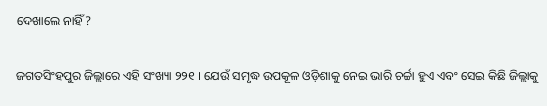ଦେଖାଲେ ନାହିଁ?

ଜଗତସିଂହପୁର ଜିଲ୍ଲାରେ ଏହି ସଂଖ୍ୟା ୨୨୧ । ଯେଉଁ ସମୃଦ୍ଧ ଉପକୂଳ ଓଡ଼ିଶାକୁ ନେଇ ଭାରି ଚର୍ଚ୍ଚା ହୁଏ ଏବଂ ସେଇ କିଛି ଜିଲ୍ଲାକୁ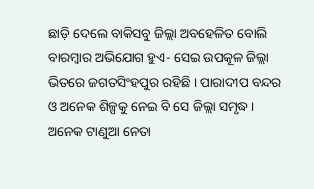ଛାଡ଼ି ଦେଲେ ବାକିସବୁ ଜିଲ୍ଲା ଅବହେଳିତ ବୋଲି ବାରମ୍ବାର ଅଭିଯୋଗ ହୁଏ- ସେଇ ଉପକୂଳ ଜିଲ୍ଲା ଭିତରେ ଜଗତସିଂହପୁର ରହିଛି । ପାରାଦୀପ ବନ୍ଦର ଓ ଅନେକ ଶିଳ୍ପକୁ ନେଇ ବି ସେ ଜିଲ୍ଲା ସମୃଦ୍ଧ । ଅନେକ ଟାଣୁଆ ନେତା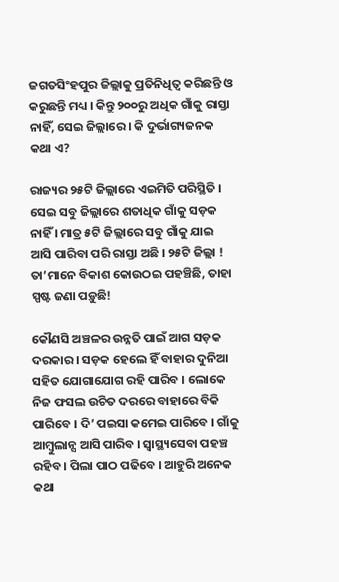ଜଗତସିଂହପୁର ଜିଲ୍ଲାକୁ ପ୍ରତିନିଧିତ୍ୱ କରିଛନ୍ତି ଓ କରୁଛନ୍ତି ମଧ୍ୟ । କିନ୍ତୁ ୨୦୦ରୁ ଅଧିକ ଗାଁକୁ ରାସ୍ତା ନାହିଁ, ସେଇ ଜିଲ୍ଲାରେ । କି ଦୁର୍ଭାଗ୍ୟଜନକ କଥା ଏ?

ରାଜ୍ୟର ୨୫ଟି ଜିଲ୍ଲାରେ ଏଇମିତି ପରିସ୍ଥିତି । ସେଇ ସବୁ ଜିଲ୍ଲାରେ ଶତାଧିକ ଗାଁକୁ ସଡ଼କ ନାହିଁ । ମାତ୍ର ୫ଟି ଜିଲ୍ଲାରେ ସବୁ ଗାଁକୁ ଯାଇ ଆସି ପାରିବା ପରି ରାସ୍ତା ଅଛି । ୨୫ଟି ଜିଲ୍ଲା ! ତା’ମାନେ ବିକାଶ କୋଉଠଇ ପହଞ୍ଚିଛି, ତାହା ସ୍ପଷ୍ଟ ଜଣା ପଡ଼ୁଛି!

କୌଣସି ଅଞ୍ଚଳର ଉନ୍ନତି ପାଇଁ ଆଗ ସଡ଼କ ଦରକାର । ସଡ଼କ ହେଲେ ହିଁ ବାହାର ଦୁନିଆ ସହିତ ଯୋଗାଯୋଗ ରହି ପାରିବ । ଲୋକେ ନିଜ ଫସଲ ଉଚିତ ଦରରେ ବାହାରେ ବିକି ପାରିବେ । ଦି’ ପଇସା କମେଇ ପାରିବେ । ଗାଁକୁ ଆମ୍ବୁଲାନ୍ସ ଆସି ପାରିବ । ସ୍ୱାସ୍ଥ୍ୟସେବା ପହଞ୍ଚ ରହିବ । ପିଲା ପାଠ ପଢିବେ । ଆହୁରି ଅନେକ କଥା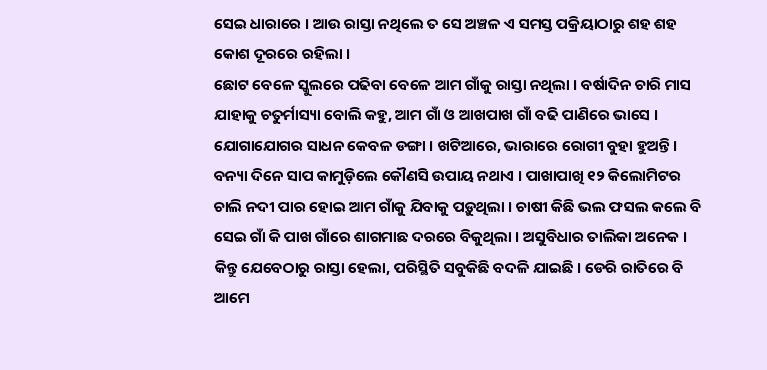ସେଇ ଧାରାରେ । ଆଉ ରାସ୍ତା ନଥିଲେ ତ ସେ ଅଞ୍ଚଳ ଏ ସମସ୍ତ ପକ୍ରିୟାଠାରୁ ଶହ ଶହ କୋଶ ଦୂରରେ ରହିଲା ।
ଛୋଟ ବେଳେ ସ୍କୁଲରେ ପଢିବା ବେଳେ ଆମ ଗାଁକୁ ରାସ୍ତା ନଥିଲା । ବର୍ଷାଦିନ ଚାରି ମାସ ଯାହାକୁ ଚତୁର୍ମାସ୍ୟା ବୋଲି କହୁ, ଆମ ଗାଁ ଓ ଆଖପାଖ ଗାଁ ବଢି ପାଣିରେ ଭାସେ । ଯୋଗାଯୋଗର ସାଧନ କେବଳ ଡଙ୍ଗା । ଖଟିଆରେ, ଭାରାରେ ରୋଗୀ ବୁହା ହୁଅନ୍ତି । ବନ୍ୟା ଦିନେ ସାପ କାମୁଡ଼ିଲେ କୌଣସି ଉପାୟ ନଥାଏ । ପାଖାପାଖି ୧୨ କିଲୋମିଟର ଚାଲି ନଦୀ ପାର ହୋଇ ଆମ ଗାଁକୁ ଯିବାକୁ ପଡ଼ୁଥିଲା । ଚାଷୀ କିଛି ଭଲ ଫସଲ କଲେ ବି ସେଇ ଗାଁ କି ପାଖ ଗାଁରେ ଶାଗମାଛ ଦରରେ ବିକୁଥିଲା । ଅସୁବିଧାର ତାଲିକା ଅନେକ । କିନ୍ତୁ ଯେବେଠାରୁ ରାସ୍ତା ହେଲା, ପରିସ୍ଥିତି ସବୁକିଛି ବଦଳି ଯାଇଛି । ଡେରି ରାତିରେ ବି ଆମେ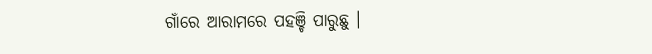ଗାଁରେ ଆରାମରେ ପହଞ୍ଚି ପାରୁଛୁ ।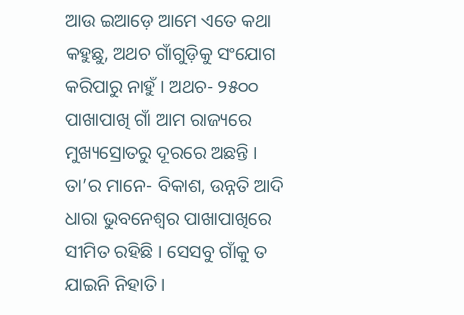ଆଉ ଇଆଡ଼େ ଆମେ ଏତେ କଥା କହୁଛୁ, ଅଥଚ ଗାଁଗୁଡ଼ିକୁ ସଂଯୋଗ କରିପାରୁ ନାହୁଁ । ଅଥଚ- ୨୫୦୦ ପାଖାପାଖି ଗାଁ ଆମ ରାଜ୍ୟରେ ମୁଖ୍ୟସ୍ରୋତରୁ ଦୂରରେ ଅଛନ୍ତି । ତା’ର ମାନେ- ବିକାଶ, ଉନ୍ନତି ଆଦି ଧାରା ଭୁବନେଶ୍ୱର ପାଖାପାଖିରେ ସୀମିତ ରହିଛି । ସେସବୁ ଗାଁକୁ ତ ଯାଇନି ନିହାତି ।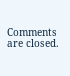Comments are closed.